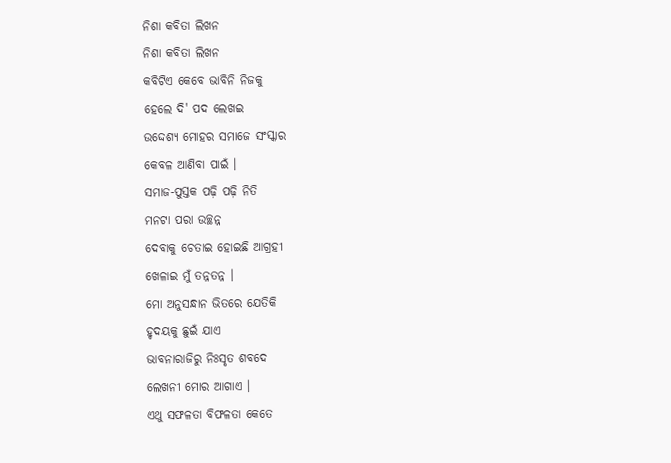ନିଶା କବିତା ଲିଖନ
ନିଶା କବିତା ଲିଖନ
କବିଟିଏ କେବେ ଭାବିନି ନିଜକୁ
ହେଲେ ଦି' ପଦ ଲେଖଇ
ଉଦ୍ଦେଶ୍ୟ ମୋହର ସମାଜେ ସଂସ୍କାର
କେବଳ ଆଣିବା ପାଇଁ ।
ସମାଜ-ପୁସ୍ତକ ପଢ଼ି ପଢ଼ି ନିତି
ମନଟା ପରା ଉଚ୍ଛନ୍ନ
ଦେବାକୁ ଚେତାଇ ହୋଇଛି ଆଗ୍ରହୀ
ଖେଳାଇ ମୁଁ ତନ୍ନତନ୍ନ ।
ମୋ ଅନୁସନ୍ଧାନ ଭିତରେ ଯେତିକି
ହୃଦୟକୁ ଛୁଇଁ ଯାଏ
ଭାବନାରାଜିରୁ ନିଃସୃତ ଶବଦେ
ଲେଖନୀ ମୋର ଆଗାଏ ।
ଏଥୁ ସଫଳତା ବିଫଳତା କେତେ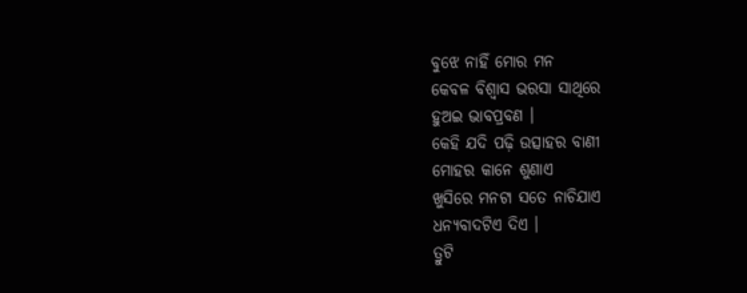ବୁଝେ ନାହିଁ ମୋର ମନ
କେବଳ ବିଶ୍ୱାସ ଭରସା ସାଥିରେ
ହୁଅଇ ଭାବପ୍ରବଣ ।
କେହି ଯଦି ପଢ଼ି ଉତ୍ସାହର ବାଣୀ
ମୋହର କାନେ ଶୁଣାଏ
ଖୁସିରେ ମନଟା ସତେ ନାଚିଯାଏ
ଧନ୍ୟବାଦଟିଏ ଦିଏ ।
ତ୍ରୁଟି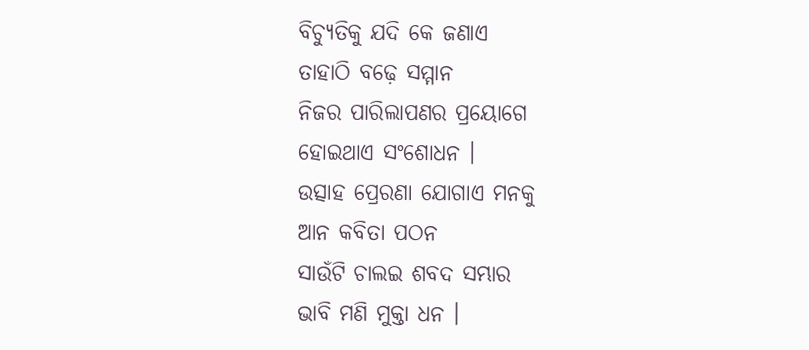ବିଚ୍ୟୁତିକୁ ଯଦି କେ ଜଣାଏ
ତାହାଠି ବଢ଼େ ସମ୍ମାନ
ନିଜର ପାରିଲାପଣର ପ୍ରୟୋଗେ
ହୋଇଥାଏ ସଂଶୋଧନ ।
ଉତ୍ସାହ ପ୍ରେରଣା ଯୋଗାଏ ମନକୁ
ଆନ କବିତା ପଠନ
ସାଉଁଟି ଚାଲଇ ଶବଦ ସମ୍ଭାର
ଭାବି ମଣି ମୁକ୍ତା ଧନ ।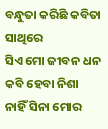ବନ୍ଧୁତା କରିଛି କବିତା ସାଥିରେ
ସିଏ ମୋ ଜୀବନ ଧନ
କବି ହେବା ନିଶା ନାହିଁ ସିନା ମୋର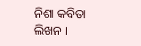ନିଶା କବିତା ଲିଖନ ।